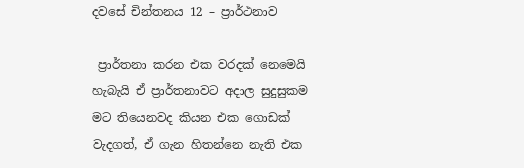දවසේ චින්තනය 12 – ප්‍රාර්ථනාව

 ප්‍රාර්තනා කරන එක වරදක් නෙමෙයි හැබැයි ඒ ප්‍රාර්තනාවට අදාල සුදුසුකම මට තියෙනවද කියන එක ගොඩක් වැදගත්, ඒ ගැන හිතන්නෙ නැති එක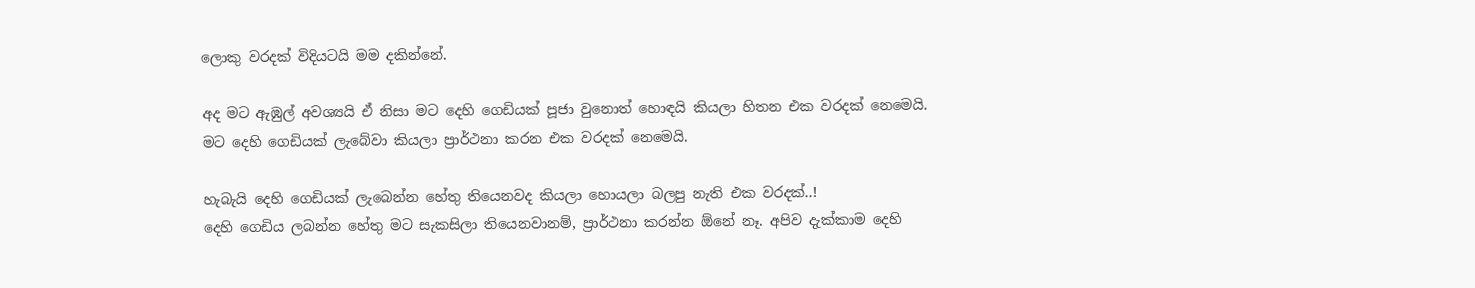ලොකු වරදක් විදියටයි මම දකින්නේ.

අද මට ඇඹුල් අවශ්‍යයි ඒ නිසා මට දෙහි ගෙඩියක් පූජා වුනොත් හොඳයි කියලා හිතන එක වරදක් නෙමෙයි.
මට දෙහි ගෙඩියක් ලැබේවා කියලා ප්‍රාර්ථනා කරන එක වරදක් නෙමෙයි.

හැබැයි දෙහි ගෙඩියක් ලැබෙන්න හේතු තියෙනවද කියලා හොයලා බලපු නැති එක වරදක්..!
දෙහි ගෙඩිය ලබන්න හේතු මට සැකසිලා තියෙනවානම්, ප්‍රාර්ථනා කරන්න ඕනේ නෑ. අපිව දැක්කාම දෙහි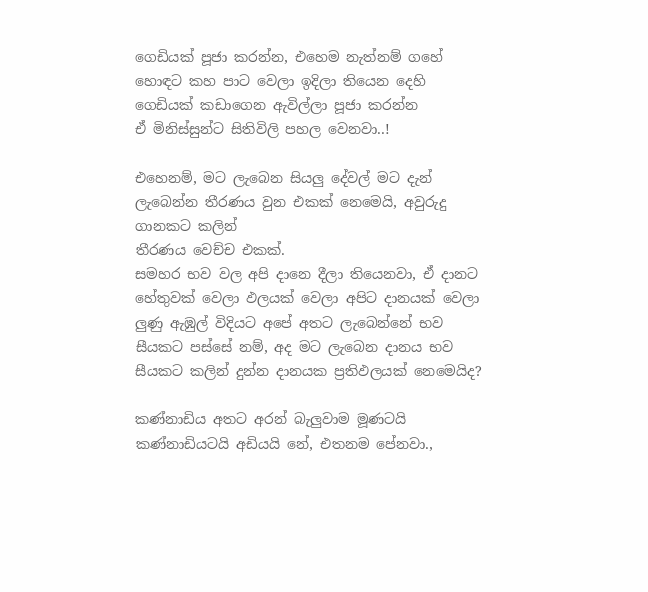ගෙඩියක් පූජා කරන්න, එහෙම නැත්නම් ගහේ හොඳට කහ පාට වෙලා ඉදිලා තියෙන දෙහි ගෙඩියක් කඩාගෙන ඇවිල්ලා පූජා කරන්න
ඒ මිනිස්සුන්ට සිතිවිලි පහල වෙනවා..!

එහෙනම්, මට ලැබෙන සියලු දේවල් මට දැන් ලැබෙන්න තීරණය වුන එකක් නෙමෙයි, අවුරුදු ගානකට කලින්
තීරණය වෙච්ච එකක්.
සමහර භව වල අපි දානෙ දීලා තියෙනවා, ඒ දානට හේතුවක් වෙලා ඵලයක් වෙලා අපිට දානයක් වෙලා ලුණු ඇඹුල් විදියට අපේ අතට ලැබෙන්නේ භව සීයකට පස්සේ නම්, අද මට ලැබෙන දානය භව සීයකට කලින් දුන්න දානයක ප්‍රතිඵලයක් නෙමෙයිද?

කණ්නාඩිය අතට අරන් බැලුවාම මූණටයි කණ්නාඩියටයි අඩියයි නේ, එතනම පේනවා.,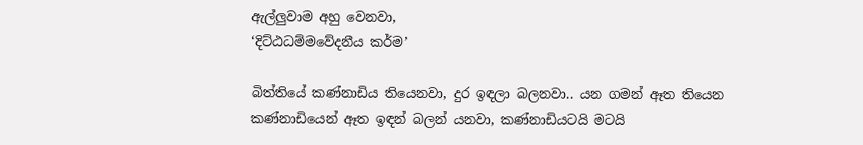ඇල්ලුවාම අහු වෙනවා,
‘දිට්ඨධම්මවේදනීය කර්ම’

බිත්තියේ කණ්නාඩිය තියෙනවා, දුර ඉඳලා බලනවා.. යන ගමන් ඈත තියෙන කණ්නාඩියෙන් ඈත ඉඳන් බලන් යනවා, කණ්නාඩියටයි මටයි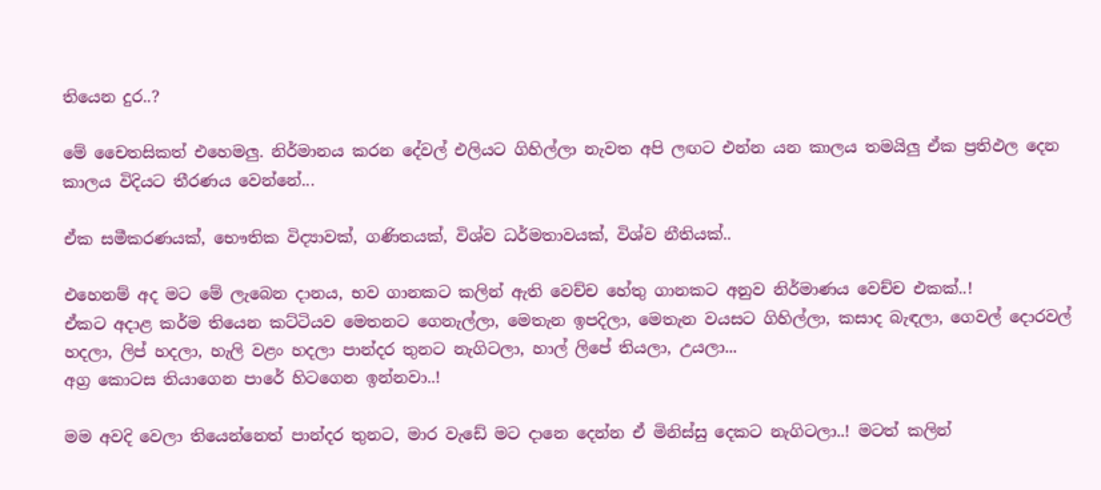තියෙන දුර..?

මේ චෛතසිකත් එහෙමලු. නිර්මානය කරන දේවල් එලියට ගිහිල්ලා නැවත අපි ලඟට එන්න යන කාලය තමයිලු ඒක ප්‍රතිඵල දෙන කාලය විදියට තීරණය වෙන්නේ...

ඒක සමීකරණයක්, භෞතික විද්‍යාවක්, ගණිතයක්, විශ්ව ධර්මතාවයක්, විශ්ව නීතියක්..

එහෙනම් අද මට මේ ලැබෙන දානය, භව ගානකට කලින් ඇති වෙච්ච හේතු ගානකට අනුව නිර්මාණය වෙච්ච එකක්..!
ඒකට අදාළ කර්ම තියෙන කට්ටියව මෙතනට ගෙනැල්ලා, මෙතැන ඉපදිලා, මෙතැන වයසට ගිහිල්ලා, කසාද බැඳලා, ගෙවල් දොරවල් හදලා, ලිප් හදලා, හැලි වළං හදලා පාන්දර තුනට නැගිටලා, හාල් ලිපේ තියලා, උයලා...
අග්‍ර කොටස තියාගෙන පාරේ හිටගෙන ඉන්නවා..!

මම අවදි වෙලා තියෙන්නෙත් පාන්දර තුනට, මාර වැඩේ මට දානෙ දෙන්න ඒ මිනිස්සු දෙකට නැගිටලා..! මටත් කලින්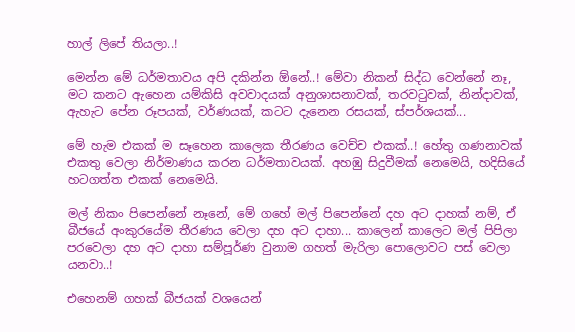හාල් ලිපේ තියලා..!

මෙන්න මේ ධර්මතාවය අපි දකින්න ඕනේ..! මේවා නිකන් සිද්ධ වෙන්නේ නෑ, මට කනට ඇහෙන යම්කිසි අවවාදයක් අනුශාසනාවක්, තරවටුවක්, නින්දාවක්, ඇහැට පේන රූපයක්, වර්ණයක්, කටට දැනෙන රසයක්, ස්පර්ශයක්...

මේ හැම එකක් ම සෑහෙන කාලෙක තීරණය වෙච්ච එකක්..! හේතු ගණනාවක් එකතු වෙලා නිර්මාණය කරන ධර්මතාවයක්. අහඹු සිදුවීමක් නෙමෙයි, හදිසියේ හටගත්ත එකක් නෙමෙයි.

මල් නිකං පිපෙන්නේ නෑනේ, මේ ගහේ මල් පිපෙන්නේ දහ අට දාහක් නම්, ඒ බීජයේ අංකුරයේම තීරණය වෙලා දහ අට දාහා... කාලෙන් කාලෙට මල් පිපිලා පරවෙලා දහ අට දාහා සම්පූර්ණ වුනාම ගහත් මැරිලා පොලොවට පස් වෙලා යනවා..!

එහෙනම් ගහක් බීජයක් වශයෙන්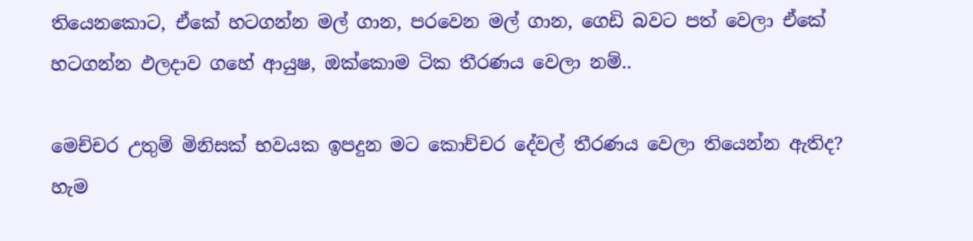තියෙනකොට, ඒකේ හටගන්න මල් ගාන, පරවෙන මල් ගාන, ගෙඩි බවට පත් වෙලා ඒකේ හටගන්න ඵලදාව ගහේ ආයුෂ, ඔක්කොම ටික තීරණය වෙලා නම්..

මෙච්චර උතුම් මිනිසක් භවයක ඉපදුන මට කොච්චර දේවල් තීරණය වෙලා තියෙන්න ඇතිද? හැම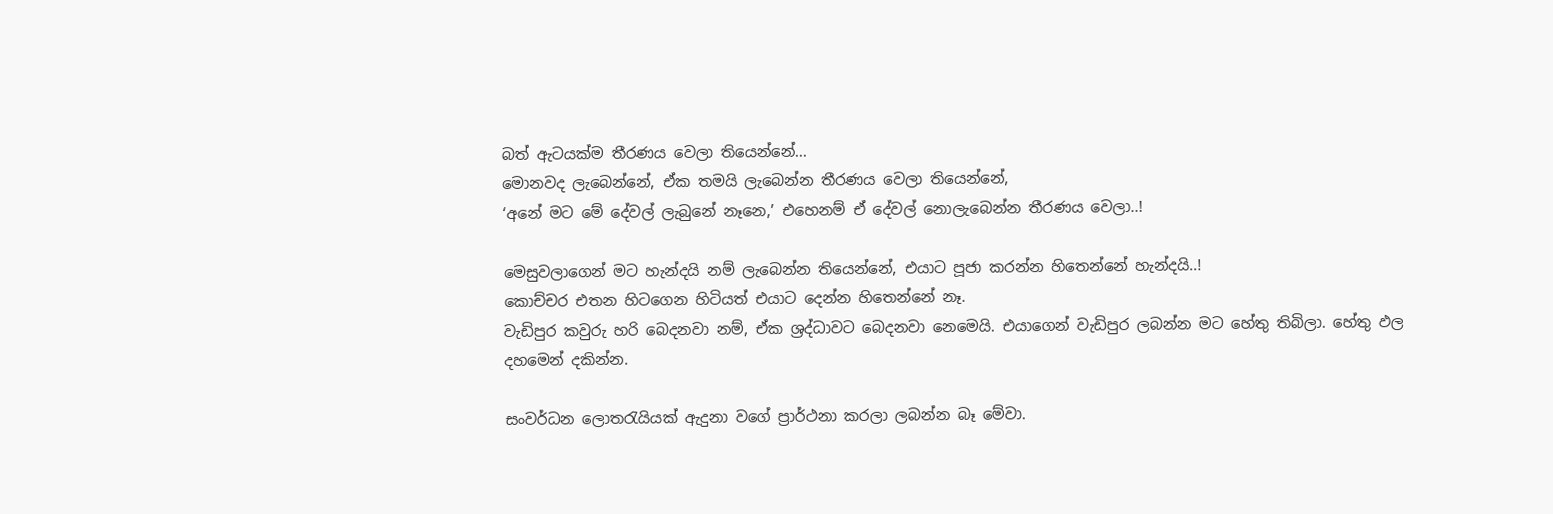බත් ඇටයක්ම තීරණය වෙලා තියෙන්නේ...
මොනවද ලැබෙන්නේ, ඒක තමයි ලැබෙන්න තීරණය වෙලා තියෙන්නේ,
‘අනේ මට මේ දේවල් ලැබුනේ නෑනෙ,’ එහෙනම් ඒ දේවල් නොලැබෙන්න තීරණය වෙලා..!

මෙසුවලාගෙන් මට හැන්දයි නම් ලැබෙන්න තියෙන්නේ, එයාට පූජා කරන්න හිතෙන්නේ හැන්දයි..!
කොච්චර එතන හිටගෙන හිටියත් එයාට දෙන්න හිතෙන්නේ නෑ.
වැඩිපුර කවුරු හරි බෙදනවා නම්, ඒක ශ්‍රද්ධාවට බෙදනවා නෙමෙයි. එයාගෙන් වැඩිපුර ලබන්න මට හේතු තිබිලා. හේතු ඵල දහමෙන් දකින්න.

සංවර්ධන ලොතරැයියක් ඇදුනා වගේ ප්‍රාර්ථනා කරලා ලබන්න බෑ මේවා.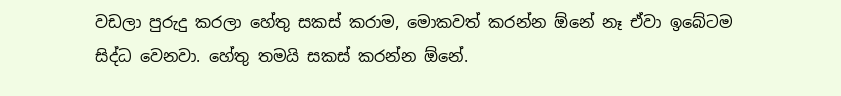වඩලා පුරුදු කරලා හේතු සකස් කරාම, මොකවත් කරන්න ඕනේ නෑ ඒවා ඉබේටම සිද්ධ වෙනවා. හේතු තමයි සකස් කරන්න ඕනේ.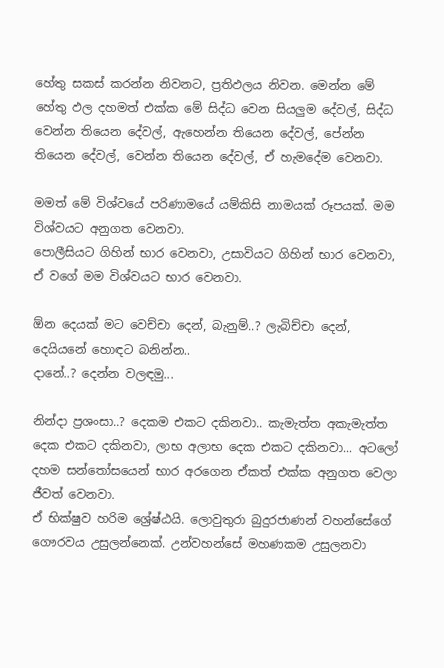හේතු සකස් කරන්න නිවනට, ප්‍රතිඵලය නිවන. මෙන්න මේ හේතු ඵල දහමත් එක්ක මේ සිද්ධ වෙන සියලුම දේවල්, සිද්ධ වෙන්න තියෙන දේවල්, ඇහෙන්න තියෙන දේවල්, පේන්න තියෙන දේවල්, වෙන්න තියෙන දේවල්, ඒ හැමදේම වෙනවා.

මමත් මේ විශ්වයේ පරිණාමයේ යම්කිසි නාමයක් රූපයක්. මම විශ්වයට අනුගත වෙනවා.
පොලීසියට ගිහින් භාර වෙනවා, උසාවියට ගිහින් භාර වෙනවා, ඒ වගේ මම විශ්වයට භාර වෙනවා.

ඕන දෙයක් මට වෙච්චා දෙන්, බැනුම්..? ලැබිච්චා දෙන්, දෙයියනේ හොඳට බනින්න..
දානේ..? දෙන්න වලඳමු...

නින්දා ප්‍රශංසා..? දෙකම එකට දකිනවා.. කැමැත්ත අකැමැත්ත දෙක එකට දකිනවා, ලාභ අලාභ දෙක එකට දකිනවා... අටලෝ දහම සන්තෝසයෙන් භාර අරගෙන ඒකත් එක්ක අනුගත වෙලා ජීවත් වෙනවා.
ඒ භික්ෂුව හරිම ශ්‍රේෂ්ඨයි. ලොවුතුරා බුදුරජාණන් වහන්සේගේ ගෞරවය උසුලන්නෙක්. උන්වහන්සේ මහණකම උසුලනවා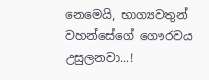නෙමෙයි, භාග්‍යවතුන් වහන්සේගේ ගෞරවය උසුලනවා...!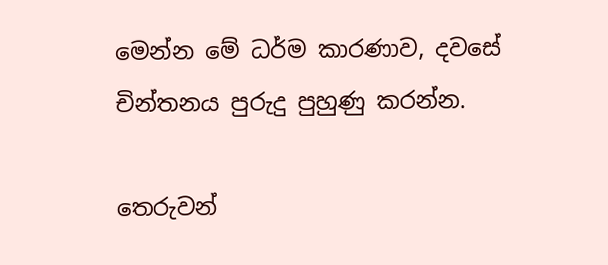මෙන්න මේ ධර්ම කාරණාව, දවසේ චින්තනය පුරුදු පුහුණු කරන්න.

තෙරුවන්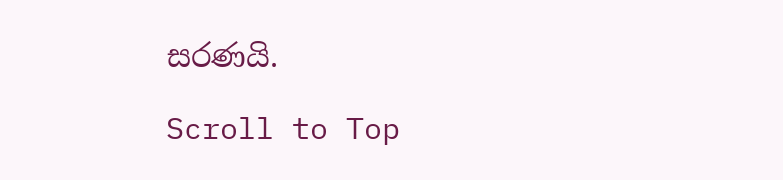සරණයි.

Scroll to Top